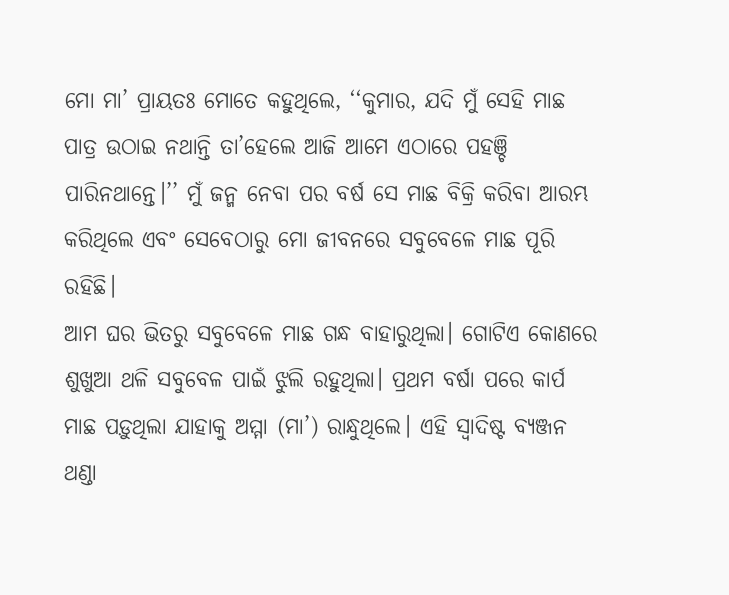ମୋ ମା’ ପ୍ରାୟତଃ ମୋତେ କହୁଥିଲେ, ‘‘କୁମାର, ଯଦି ମୁଁ ସେହି ମାଛ ପାତ୍ର ଉଠାଇ ନଥାନ୍ତି ତା’ହେଲେ ଆଜି ଆମେ ଏଠାରେ ପହଞ୍ଚି ପାରିନଥାନ୍ତେ।’’ ମୁଁ ଜନ୍ମ ନେବା ପର ବର୍ଷ ସେ ମାଛ ବିକ୍ରି କରିବା ଆରମ୍ଭ କରିଥିଲେ ଏବଂ ସେବେଠାରୁ ମୋ ଜୀବନରେ ସବୁବେଳେ ମାଛ ପୂରି ରହିଛି।
ଆମ ଘର ଭିତରୁ ସବୁବେଳେ ମାଛ ଗନ୍ଧ ବାହାରୁଥିଲା। ଗୋଟିଏ କୋଣରେ ଶୁଖୁଆ ଥଳି ସବୁବେଳ ପାଇଁ ଝୁଲି ରହୁଥିଲା। ପ୍ରଥମ ବର୍ଷା ପରେ କାର୍ପ ମାଛ ପଡ଼ୁଥିଲା ଯାହାକୁ ଅମ୍ମା (ମା’) ରାନ୍ଧୁଥିଲେ। ଏହି ସ୍ୱାଦିଷ୍ଟ ବ୍ୟଞ୍ଜନ ଥଣ୍ଡା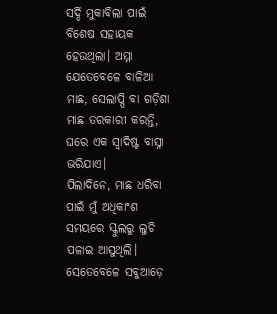ସର୍ଦ୍ଦି ମୁକାବିଲା ପାଇଁ ବିଶେଷ ସହାୟକ ହେଉଥିଲା। ଅମ୍ମା ଯେତେବେଳେ ବାଳିଆ ମାଛ, ସେଲାପ୍ପି ବା ଗଡ଼ିଶା ମାଛ ତରକାରୀ କରନ୍ତି, ଘରେ ଏକ ସ୍ୱାଦିଷ୍ଟ ବାସ୍ନା ଭରିଯାଏ।
ପିଲାଦିନେ, ମାଛ ଧରିବା ପାଇଁ ମୁଁ ଅଧିକାଂଶ ସମୟରେ ସ୍କୁଲରୁ ଲୁଚି ପଳାଇ ଆସୁଥିଲି। ସେତେବେଳେ ସବୁଆଡ଼େ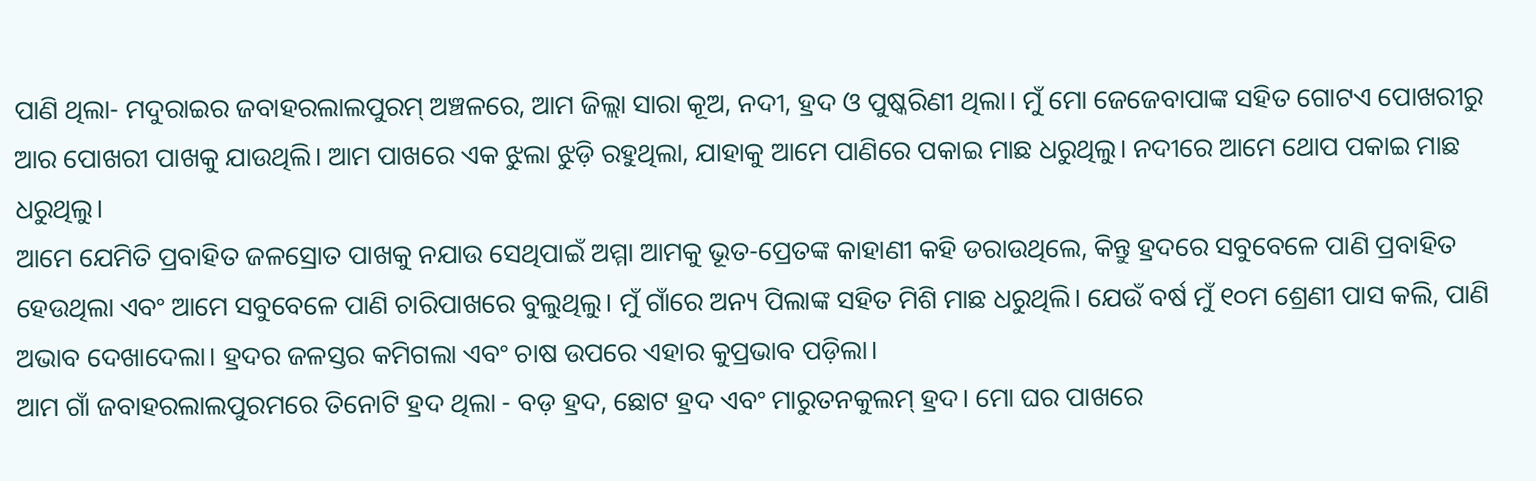ପାଣି ଥିଲା- ମଦୁରାଇର ଜବାହରଲାଲପୁରମ୍ ଅଞ୍ଚଳରେ, ଆମ ଜିଲ୍ଲା ସାରା କୂଅ, ନଦୀ, ହ୍ରଦ ଓ ପୁଷ୍କରିଣୀ ଥିଲା। ମୁଁ ମୋ ଜେଜେବାପାଙ୍କ ସହିତ ଗୋଟଏ ପୋଖରୀରୁ ଆର ପୋଖରୀ ପାଖକୁ ଯାଉଥିଲି। ଆମ ପାଖରେ ଏକ ଝୁଲା ଝୁଡ଼ି ରହୁଥିଲା, ଯାହାକୁ ଆମେ ପାଣିରେ ପକାଇ ମାଛ ଧରୁଥିଲୁ। ନଦୀରେ ଆମେ ଥୋପ ପକାଇ ମାଛ ଧରୁଥିଲୁ।
ଆମେ ଯେମିତି ପ୍ରବାହିତ ଜଳସ୍ରୋତ ପାଖକୁ ନଯାଉ ସେଥିପାଇଁ ଅମ୍ମା ଆମକୁ ଭୂତ-ପ୍ରେତଙ୍କ କାହାଣୀ କହି ଡରାଉଥିଲେ, କିନ୍ତୁ ହ୍ରଦରେ ସବୁବେଳେ ପାଣି ପ୍ରବାହିତ ହେଉଥିଲା ଏବଂ ଆମେ ସବୁବେଳେ ପାଣି ଚାରିପାଖରେ ବୁଲୁଥିଲୁ। ମୁଁ ଗାଁରେ ଅନ୍ୟ ପିଲାଙ୍କ ସହିତ ମିଶି ମାଛ ଧରୁଥିଲି। ଯେଉଁ ବର୍ଷ ମୁଁ ୧୦ମ ଶ୍ରେଣୀ ପାସ କଲି, ପାଣି ଅଭାବ ଦେଖାଦେଲା। ହ୍ରଦର ଜଳସ୍ତର କମିଗଲା ଏବଂ ଚାଷ ଉପରେ ଏହାର କୁପ୍ରଭାବ ପଡ଼ିଲା।
ଆମ ଗାଁ ଜବାହରଲାଲପୁରମରେ ତିନୋଟି ହ୍ରଦ ଥିଲା - ବଡ଼ ହ୍ରଦ, ଛୋଟ ହ୍ରଦ ଏବଂ ମାରୁତନକୁଲମ୍ ହ୍ରଦ। ମୋ ଘର ପାଖରେ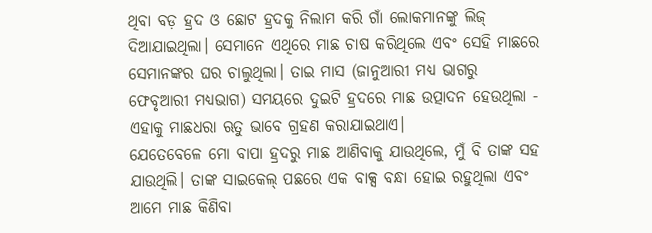ଥିବା ବଡ଼ ହ୍ରଦ ଓ ଛୋଟ ହ୍ରଦକୁ ନିଲାମ କରି ଗାଁ ଲୋକମାନଙ୍କୁ ଲିଜ୍ ଦିଆଯାଇଥିଲା। ସେମାନେ ଏଥିରେ ମାଛ ଚାଷ କରିଥିଲେ ଏବଂ ସେହି ମାଛରେ ସେମାନଙ୍କର ଘର ଚାଲୁଥିଲା। ତାଇ ମାସ (ଜାନୁଆରୀ ମଧ୍ୟ ଭାଗରୁ ଫେବୃଆରୀ ମଧ୍ୟଭାଗ) ସମୟରେ ଦୁଇଟି ହ୍ରଦରେ ମାଛ ଉତ୍ପାଦନ ହେଉଥିଲା - ଏହାକୁ ମାଛଧରା ଋତୁ ଭାବେ ଗ୍ରହଣ କରାଯାଇଥାଏ।
ଯେତେବେଳେ ମୋ ବାପା ହ୍ରଦରୁ ମାଛ ଆଣିବାକୁ ଯାଉଥିଲେ, ମୁଁ ବି ତାଙ୍କ ସହ ଯାଉଥିଲି। ତାଙ୍କ ସାଇକେଲ୍ ପଛରେ ଏକ ବାକ୍ସ ବନ୍ଧା ହୋଇ ରହୁଥିଲା ଏବଂ ଆମେ ମାଛ କିଣିବା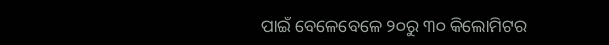ପାଇଁ ବେଳେବେଳେ ୨୦ରୁ ୩୦ କିଲୋମିଟର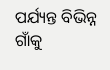ପର୍ଯ୍ୟନ୍ତ ବିଭିନ୍ନ ଗାଁକୁ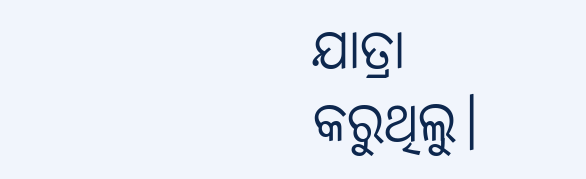ଯାତ୍ରା କରୁଥିଲୁ।